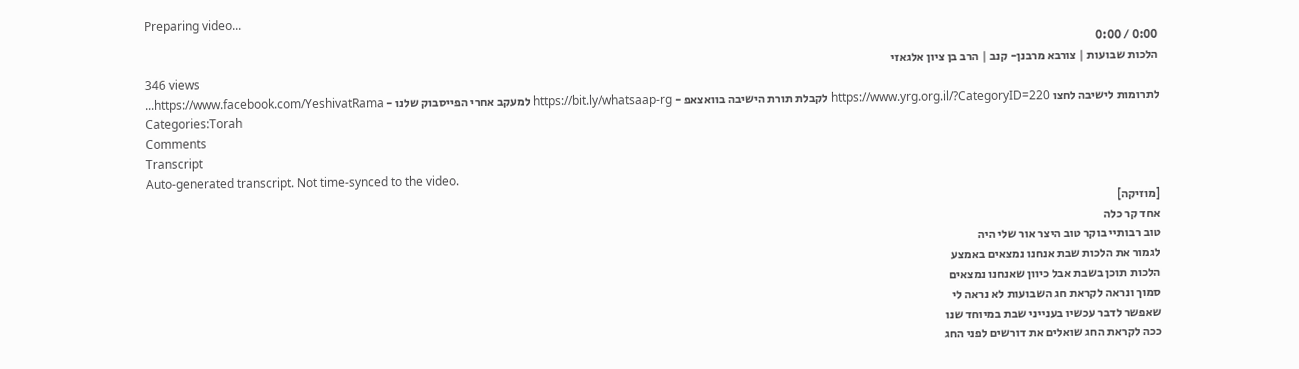Preparing video...
0:00 / 0:00
הלכות שבועות | צורבא מרבנן- קנב | הרב בן ציון אלגאזי
346 views
לתרומות לישיבה לחצו https://www.yrg.org.il/?CategoryID=220 לקבלת תורת הישיבה בוואצאפ - https://bit.ly/whatsaap-rg למעקב אחרי הפייסבוק שלנו - https://www.facebook.com/YeshivatRama...
Categories:Torah
Comments
Transcript
Auto-generated transcript. Not time-synced to the video.
[מוזיקה]
אחד קר כלה
טוב רבותיי בוקר טוב היצר אור שלי היה
לגמור את הלכות שבת אנחנו נמצאים באמצע
הלכות תוכן בשבת אבל כיוון שאנחנו נמצאים
סמוך ונראה לקראת חג השבועות לא נראה לי
שאפשר לדבר עכשיו בענייני שבת במיוחד שנו
ככה לקראת החג שואלים את דורשים לפני החג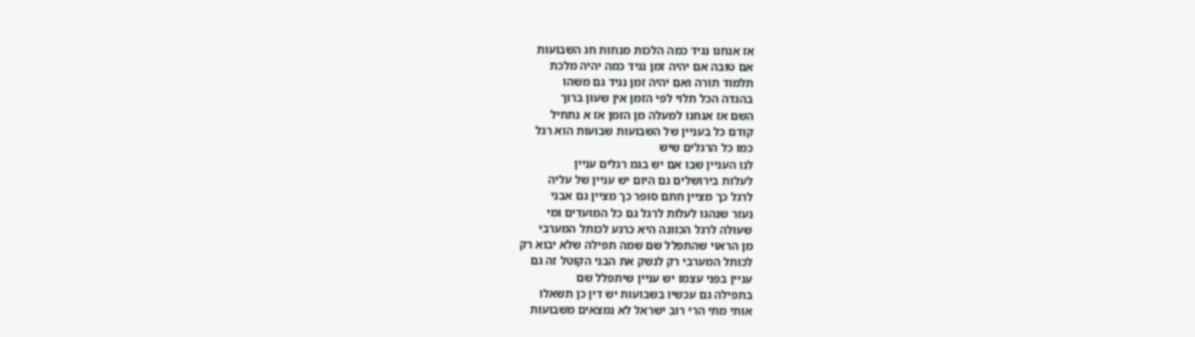אז אנחנו נגיד כמה הלכות מנחות חג השבועות
אם טובה אם יהיה זמן נגיד כמה יהיה מלכת
תלמוד תורה ואם יהיה זמן נגיד גם משהו
בהגדה הכל תלוי לפי הזמן אין שעון ברוך
השם אז אנחנו למעלה מן הזמן אז א נתחיל
קודם כל בעניין של השבועות שבועות הוא רגל
כמו כל הרגלים שיש
לנו העניין שבו אם יש בגמ רגלים עניין
לעלות בירושלים גם היום יש עניין של עליה
לרגל כך מציין חתם סופר כך מציין גם אבני
נעזר שנהגו לעלות לרגל גם כל המועדים ומי
שעולה לרגל הכוונה היא כרגע לכותל המערבי
מן הראוי שהתפלל שם שמה תפילה שלא יבוא רק
לכותל המערבי רק לנשק את הבני הקוטל זה גם
עניין בפני עצמו יש עניין שיתפלל שם
בתפילה גם עכשיו בשבועות יש דין כן תשאלו
אותי מתי הרי רוב ישראל לא נמצאים משבועות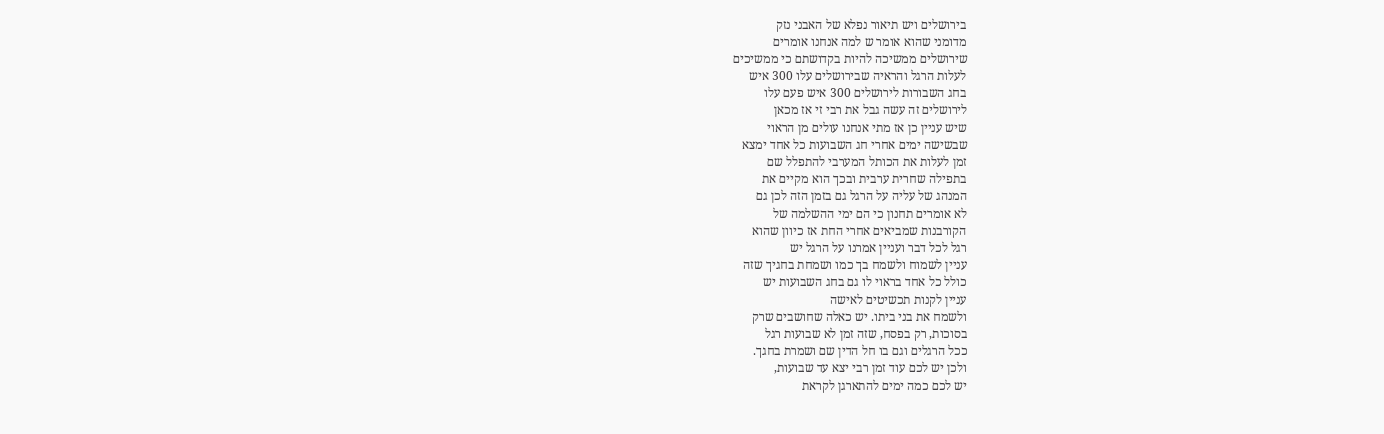בירושלים ויש תיאור נפלא של האבני נזק
מדומני שהוא אומר ש למה אנחנו אומרים
שירושלים ממשיכה להיות בקדושתם כי ממשיכים
לעלות הרגל והראיה שבירושלים עלו 300 איש
בחג השבורות לירושלים 300 איש פעם עלו
לירושלים זה עשה גבל את רבי זי אז מכאן
שיש עניין כן אז מתי אנחנו עולים מן הראוי
שבשישה ימים אחרי חג השבועות כל אחד ימצא
זמן לעלות את הכותל המערבי להתפלל שם
בתפילה שחרית ערבית ובכך הוא מקיים את
המנהג של עליה על הרגל גם בזמן הזה לכן גם
לא אומרים תחנון כי הם ימי ההשלמה של
הקורבנות שמביאים אחרי החת אז כיוון שהוא
רגל לכל דבר ועניין אמרנו על הרגל יש
עניין לשמוח ולשמח בך כמו ושמחת בחגיך שזה
כולל כל אחד בראוי לו גם בחג השבועות יש
עניין לקנות תכשיטים לאישה
ולשמח את בני ביתו. יש כאלה שחושבים שרק
בסוכות, רק בפסח, שזה זמן לא שבועות רגל
ככל הרגלים וגם בו חל הדין שם ושמרת בחגך.
ולכן יש לכם עוד זמן רבי יצא עד שבועות,
יש לכם כמה ימים להתארגן לקראת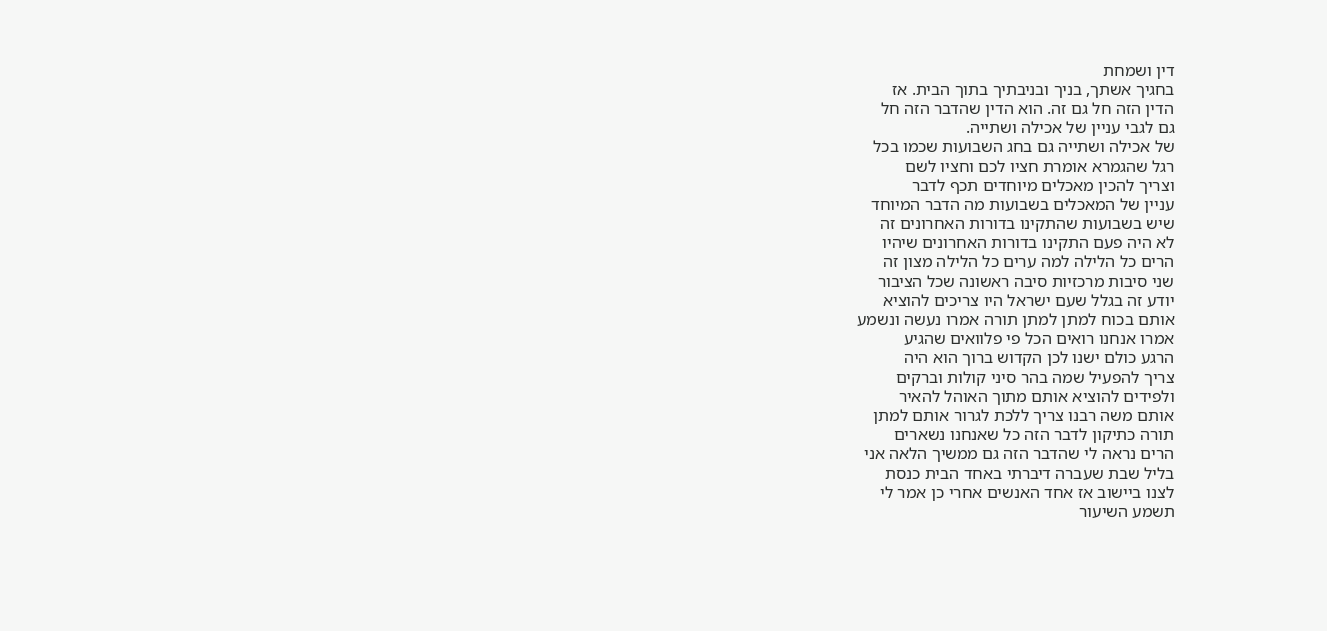דין ושמחת
בחגיך אשתך, בניך ובניבתיך בתוך הבית. אז
הדין הזה חל גם זה. הוא הדין שהדבר הזה חל
גם לגבי עניין של אכילה ושתייה.
של אכילה ושתייה גם בחג השבועות שכמו בכל
רגל שהגמרא אומרת חציו לכם וחציו לשם
וצריך להכין מאכלים מיוחדים תכף לדבר
עניין של המאכלים בשבועות מה הדבר המיוחד
שיש בשבועות שהתקינו בדורות האחרונים זה
לא היה פעם התקינו בדורות האחרונים שיהיו
הרים כל הלילה למה ערים כל הלילה מצון זה
שני סיבות מרכזיות סיבה ראשונה שכל הציבור
יודע זה בגלל שעם ישראל היו צריכים להוציא
אותם בכוח למתן למתן תורה אמרו נעשה ונשמע
אמרו אנחנו רואים הכל פי פלוואים שהגיע
הרגע כולם ישנו לכן הקדוש ברוך הוא היה
צריך להפעיל שמה בהר סיני קולות וברקים
ולפידים להוציא אותם מתוך האוהל להאיר
אותם משה רבנו צריך ללכת לגרור אותם למתן
תורה כתיקון לדבר הזה כל שאנחנו נשארים
הרים נראה לי שהדבר הזה גם ממשיך הלאה אני
בליל שבת שעברה דיברתי באחד הבית כנסת
לצנו ביישוב אז אחד האנשים אחרי כן אמר לי
תשמע השיעור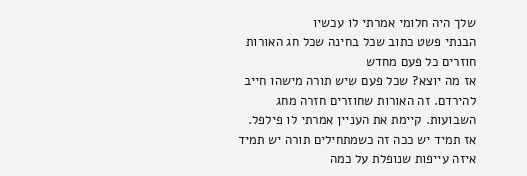שלך היה חלומי אמרתי לו עכשיו
הבנתי פשט כתוב שכל בחינה שכל חג האורות
חוזרים כל פעם מחדש
אז מה יוצא? שכל פעם שיש תורה מישהו חייב
להירדם. זה האורות שחוזרים חזרה מחג
השבועות. קיימת את העניין אמרתי לו פילפל.
אז תמיד יש ככה זה כשמתחילים תורה יש תמיד
איזה עייפות שנופלת על כמה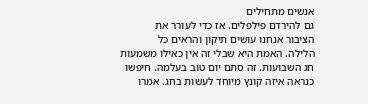אנשים מתחילים
גם להירדם פילפלים. אז כדי לעורר את
הציבור אנחנו עושים תיקון והראים כל
הלילה. האמת היא שבלי זה אין כאילו משמעות
חג השבועות. זה סתם יום טוב בעלמה. חיפשו
כנראה איזה קונץ מיוחד לעשות בחג. אמרו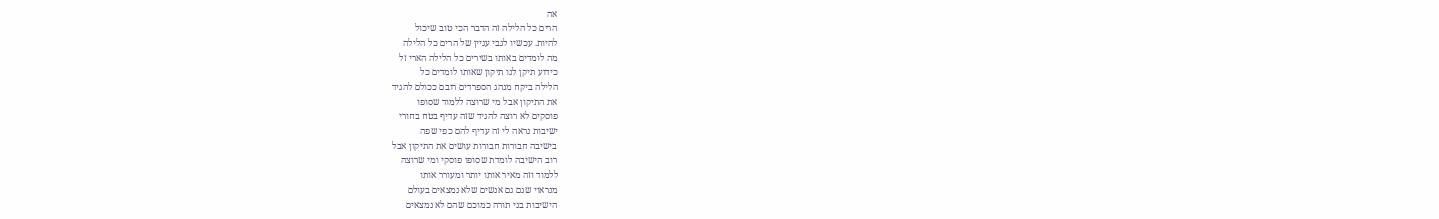אה
הרים כל הלילה זה הדבר הכי טוב שיכול
להיות. עכשיו לגבי עניין של הרים כל הלילה
מה לומדים באותו בשירים כל הלילה הארי זל
כידוע תיקן לנו תיקון שאותו לומדים כל
הלילה ביקח מנהג הספרדים רובם ככולם להגיד
את התיקון אבל מי שרוצה ללמוד שסופו
פוסקים לא רוצה להגיד שזה עדיף בטח בחורי
ישיבות נראה לי זה עדיף להם כפי שפה
בישיבה חבורות חבורות עושים את התיקון אבל
רוב הישיבה לומדת שסופו פוסקי ומי שרוצה
ללמוד וזה מאיר אותו יותר ומעורר אותו
מנראוי שגם גם אנשים שלא נמצאים בעולם
הישיבות בני תורה כמוכם שהם לא נמצאים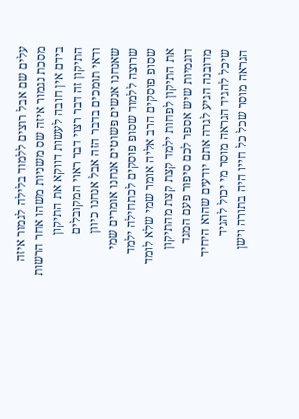עלים שם אבל רוצים ללמוד בלילה לגמור איזה
מסכת נגמור איזה שס משניות משהו אחר הרשות
בידם אין חובה לעשות דווקא את התיקון
התיקון זה דבר רצוי דבר ראוי המקובלים
ודאי תומכים בדבר הזה אבל אנחנו כיוון
שאנחנו אנשים פשוטים אנחנו אומרים שמי
שרוצה ללמוד שסופ פוסקים לכתחילה ילמד
שסופ פוסקים הרב אליה אומר שמי שלא לומד
את התיקון לפחות ילמד קצת קצת מהתיקון
דוגמיות שיש אספר לכם סיפור פעם המגד
מדובנה הגיע לגרה אתם יודעים שהוא היחיד
שיכל להגיד הגראה מוסר מי יכול להגיד
הגראה מוסר שכל כל חייו היה בתורה וישן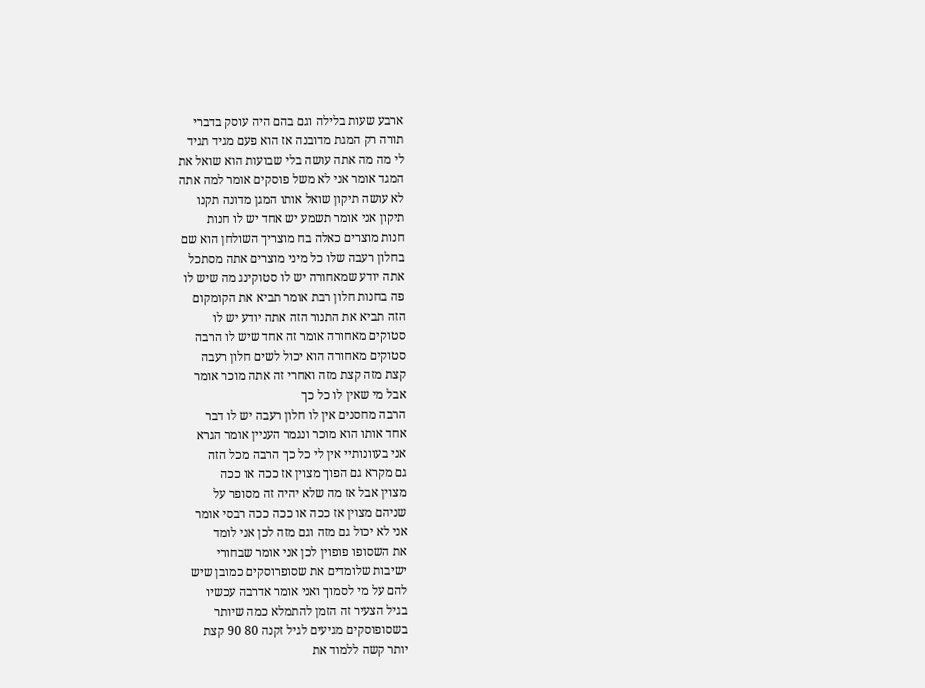ארבע שעות בלילה וגם בהם היה עוסק בדברי
תורה רק המגת מדובנה אז הוא פעם מגיד תגיד
לי מה מה אתה עושה בלי שבועות הוא שואל את
המגד אומר אני לא משל פוסקים אומר למה אתה
לא עושה תיקון שואל אותו המגן מדונה תקנו
תיקון אני אומר תשמע יש אחד יש לו חנות
חנות מוצרים כאלה בח מוצריך השולחן הוא שם
בחלון רעבה שלו כל מיני מוצרים אתה מסתכל
אתה יודע שמאחורה יש לו סטוקינג מה שיש לו
פה בחנות חלון רבת אומר תביא את הקומקום
הזה תביא את התנור הזה אתה יודע יש לו
סטוקים מאחורה אומר זה אחד שיש לו הרבה
סטוקים מאחורה הוא יכול לשים חלון רעבה
קצת מזה קצת מזה ואחרי זה אתה מוכר אומר
אבל מי שאין לו כל כך
הרבה מחסנים אין לו חלון רעבה יש לו דבר
אחד אותו הוא מוכר ונגמר העניין אומר הגרא
אני בעוונותיי אין לי כל כך הרבה מכל הזה
גם מקרא גם הפוך מצוין אז ככה או ככה
מצוין אבל אז מה שלא יהיה זה מסופר על
שניהם מצוין אז ככה או ככה ככה רבסי אומר
אני לא יכול גם מזה וגם מזה לכן אני לומד
את השסופו פופוין לכן אני אומר שבחורי
ישיבות שלומדים את שסופרוסקים כמובן שיש
להם על מי לסמוך ואני אומר אדרבה עכשיו
בגיל הצעיר זה הזמן להתמלא כמה שיותר
בשסופוסקים מגיעים לגיל זקנה 80 90 קצת
יותר קשה ללמוד את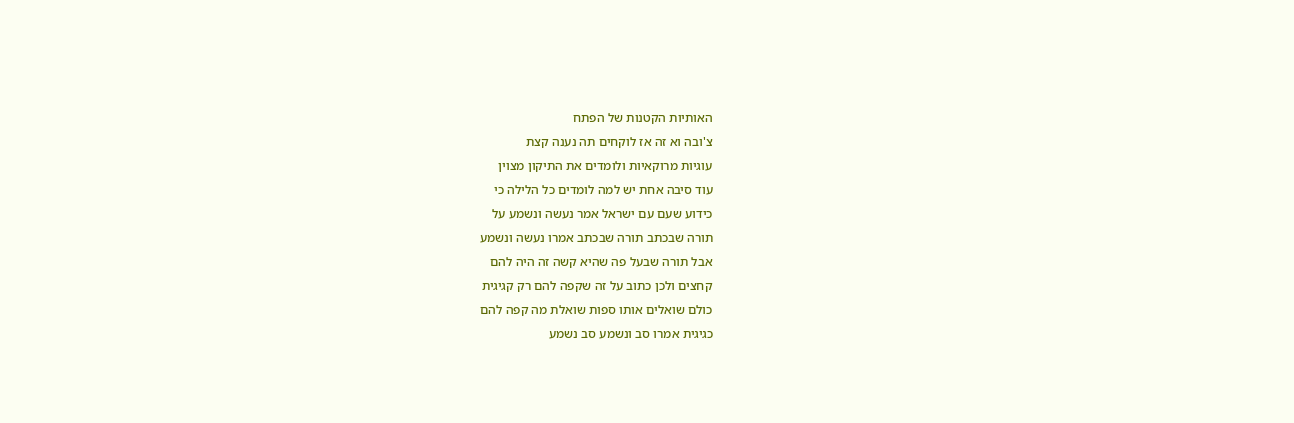האותיות הקטנות של הפתח
צ'ובה וא זה אז לוקחים תה נענה קצת
עוגיות מרוקאיות ולומדים את התיקון מצוין
עוד סיבה אחת יש למה לומדים כל הלילה כי
כידוע שעם עם ישראל אמר נעשה ונשמע על
תורה שבכתב תורה שבכתב אמרו נעשה ונשמע
אבל תורה שבעל פה שהיא קשה זה היה להם
קחצים ולכן כתוב על זה שקפה להם רק קגיגית
כולם שואלים אותו ספות שואלת מה קפה להם
כגיגית אמרו סב ונשמע סב נשמע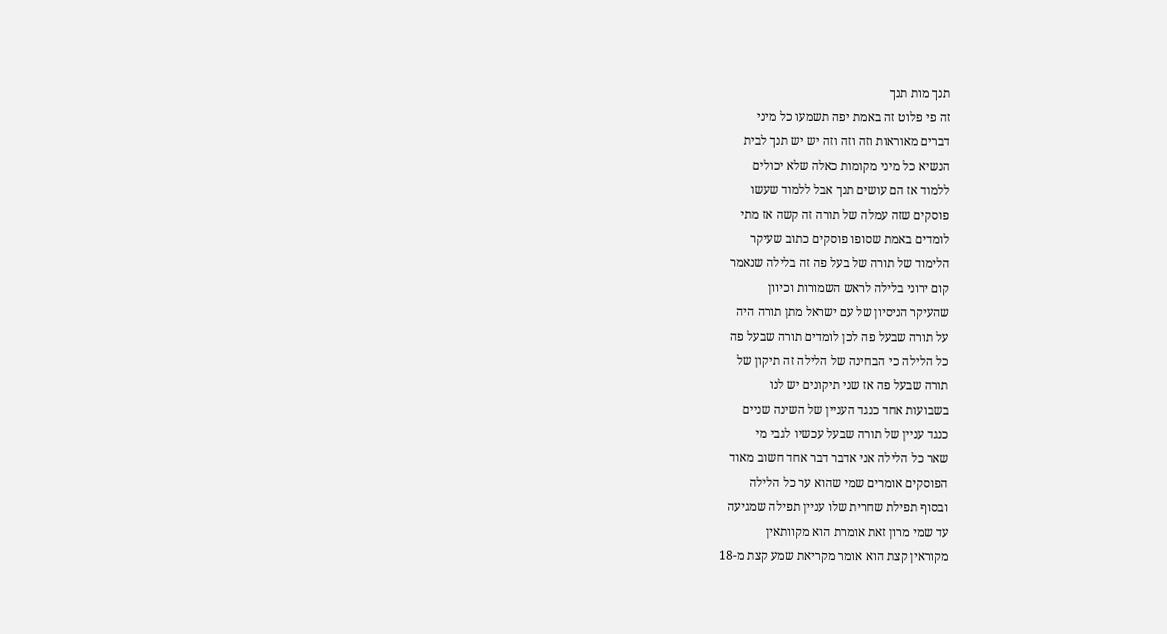תנך מות תנך
זה פי פלוט זה באמת יפה תשמעו כל מיני
דברים מאוראות וזה וזה וזה יש יש תנך לבית
הנשיא כל מיני מקומות כאלה שלא יכולים
ללמוד אז הם עושים תנך אבל ללמוד שעשו
פוסקים שזה עמלה של תורה זה קשה אז מתי
לומדים באמת שסופו פוסקים כתוב שעיקר
הלימוד של תורה של בעל פה זה בלילה שנאמר
קום ירוני בלילה לראש השמורות וכיוון
שהעיקר הניסיון של עם ישראל מתן תורה היה
על תורה שבעל פה לכן לומדים תורה שבעל פה
כל הלילה כי הבחינה של הלילה זה תיקון של
תורה שבעל פה אז שני תיקונים יש לנו
בשבועות אחד כנגד העניין של השינה שניים
כנגד עניין של תורה שבעל עכשיו לגבי מי
שאר כל הלילה אני אדבר דבר אחד חשוב מאוד
הפוסקים אומרים שמי שהוא ער כל הלילה
ובסוף תפילת שחרית שלו עניין תפילה שמגיעה
עד שמי מרון זאת אומרת הוא מקוותאין
מקוראין קצת הוא אומר מקריאת שמע קצת מ-18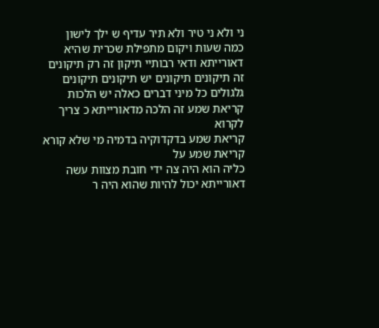ני ולא ני טיר ולא תיר עדיף ש ילך לישון
כמה שעות ויקום מתפילת שכרית שהיא
דאורייתא ודאי רבותיי תיקון זה רק תיקונים
זה תיקונים תיקונים יש תיקונים תיקונים
גלגולים כל מיני דברים כאלה יש הלכות
קריאת שמע זה הלכה מדאורייתא כ צריך לקרוא
קריאת שמע בדקדוקיה בדמיה מי שלא קורא
קריאת שמע על
כליה הוא היה צה ידי חובת מצוות עשה
דאורייתא יכול להיות שהוא היה ר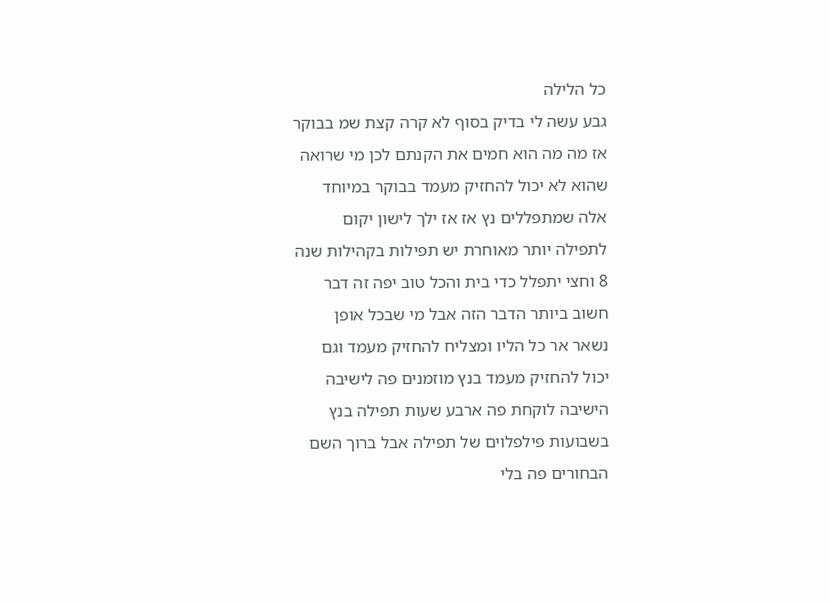כל הלילה
גבע עשה לי בדיק בסוף לא קרה קצת שמ בבוקר
אז מה מה הוא חמים את הקנתם לכן מי שרואה
שהוא לא יכול להחזיק מעמד בבוקר במיוחד
אלה שמתפללים נץ אז אז ילך לישון יקום
לתפילה יותר מאוחרת יש תפילות בקהילות שנה
8 וחצי יתפלל כדי בית והכל טוב יפה זה דבר
חשוב ביותר הדבר הזה אבל מי שבכל אופן
נשאר אר כל הליו ומצליח להחזיק מעמד וגם
יכול להחזיק מעמד בנץ מוזמנים פה לישיבה
הישיבה לוקחת פה ארבע שעות תפילה בנץ
בשבועות פילפלוים של תפילה אבל ברוך השם
הבחורים פה בלי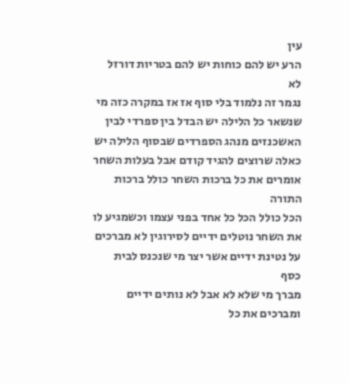עין
הרע יש להם כוחות יש להם בטריות דורזל לא
נגמר זה נלמוד בלי סוף אז אז במקרה כזה מי
שנשאר כל הלילה יש הבדל בין ספרדי לבין
האשכנזים מנהג הספרדים שבסוף הלילה יש
כאלה שרוצים להגיד קודם אבל בעלות השחר
אומרים את כל ברכות השחר כולל ברכות התורה
הכל כולל הכל כל אחד בפני עצמו וכשמגיע לו
את השחר נוטלים ידיים לסירוגין לא מברכים
על נטינת ידיים אשר יצר מי שנכנס לבית כסף
מברך מי שלא לא אבל לא נותים ידיים
ומברכים את כל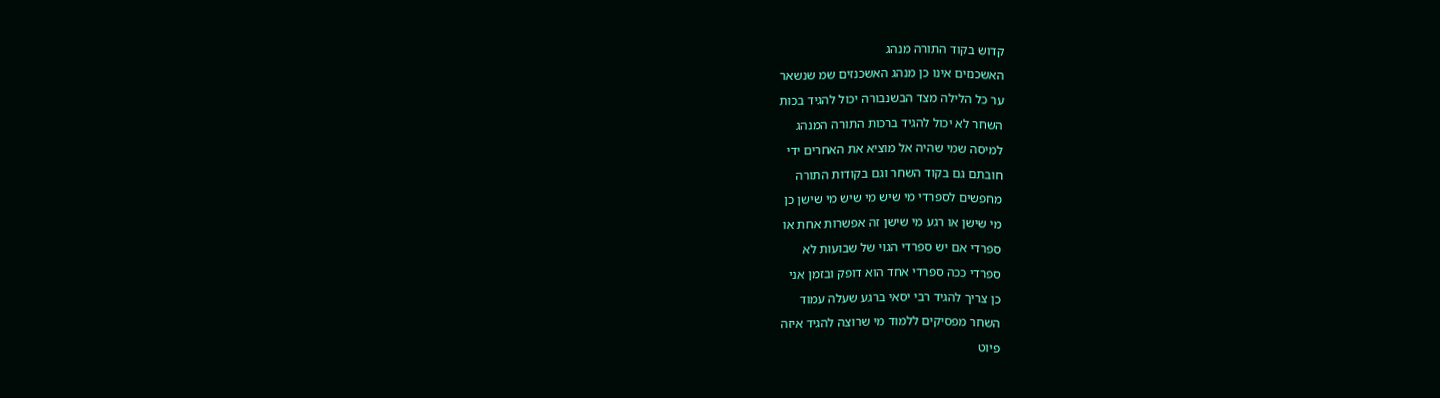קדוש בקוד התורה מנהג
האשכנזים אינו כן מנהג האשכנזים שמ שנשאר
ער כל הלילה מצד הבשנבורה יכול להגיד בכות
השחר לא יכול להגיד ברכות התורה המנהג
למיסה שמי שהיה אל מוציא את האחרים ידי
חובתם גם בקוד השחר וגם בקודות התורה
מחפשים לספרדי מי שיש מי שיש מי שישן כן
מי שישן או רגע מי שישן זה אפשרות אחת או
ספרדי אם יש ספרדי הגוי של שבועות לא
ספרדי ככה ספרדי אחד הוא דופק ובזמן אני
כן צריך להגיד רבי יסאי ברגע שעלה עמוד
השחר מפסיקים ללמוד מי שרוצה להגיד איזה
פיוט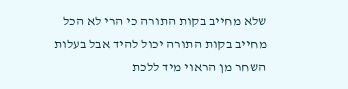שלא מחייב בקות התורה כי הרי לא הכל
מחייב בקות התורה יכול להיד אבל בעלות
השחר מן הראוי מיד ללכת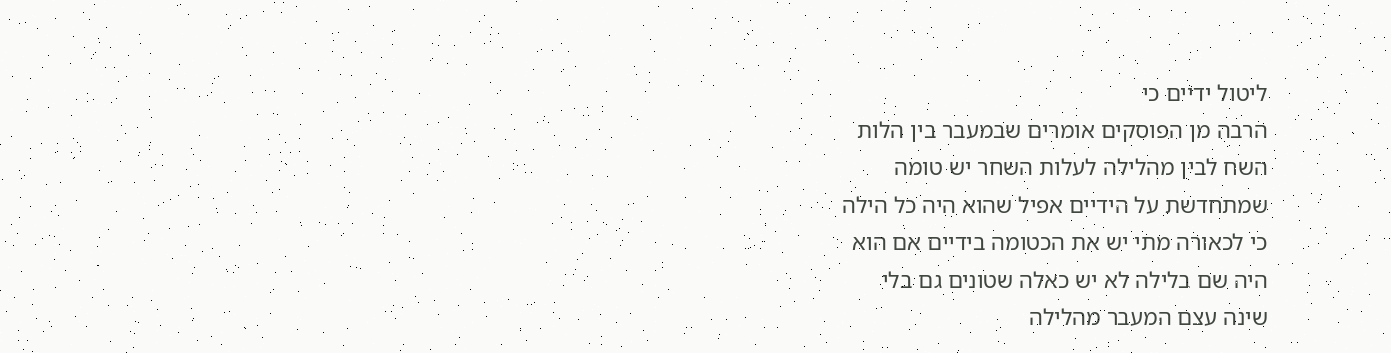ליטול ידיים כי
הרבה מן הפוסקים אומרים שבמעבר בין הלות
השח לבין מהלילה לעלות השחר יש טומה
שמתחדשת על הידיים אפיל שהוא היה כל הילה
כי לכאורה מתי יש את הכטומה בידיים אם הוא
היה שם בלילה לא יש כאלה שטונים גם בלי
שינה עצם המעבר מהלילה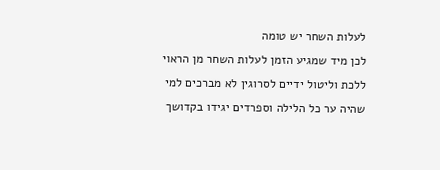לעלות השחר יש טומה
לכן מיד שמגיע הזמן לעלות השחר מן הראוי
ללכת וליטול ידיים לסרוגין לא מברכים למי
שהיה ער כל הלילה וספרדים יגידו בקדושך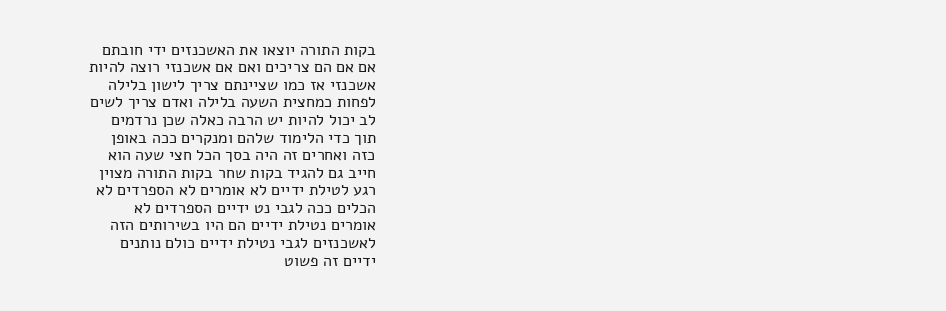בקות התורה יוצאו את האשכנזים ידי חובתם
אם אם הם צריכים ואם אם אשכנזי רוצה להיות
אשכנזי אז כמו שציינתם צריך לישון בלילה
לפחות כמחצית השעה בלילה ואדם צריך לשים
לב יכול להיות יש הרבה כאלה שכן נרדמים
תוך כדי הלימוד שלהם ומנקרים ככה באופן
כזה ואחרים זה היה בסך הכל חצי שעה הוא
חייב גם להגיד בקות שחר בקות התורה מצוין
רגע לטילת ידיים לא אומרים לא הספרדים לא
הכלים ככה לגבי נט ידיים הספרדים לא
אומרים נטילת ידיים הם היו בשירותים הזה
לאשכנזים לגבי נטילת ידיים כולם נותנים
ידיים זה פשוט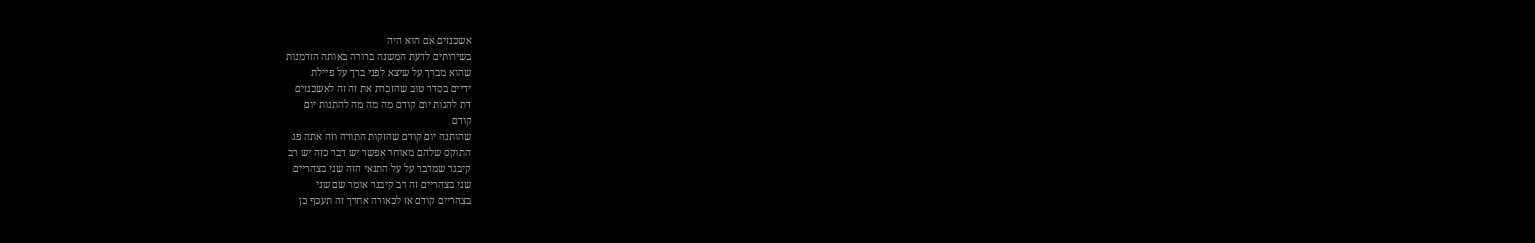אשכנזים אם הוא היה
בשירותים לדעת המשנה ברורה באותה הזדמנות
שהוא מברך על שיצא לפני ברך על פיילת
ידיים בסדר טוב שהזכרת את זה זה לאשכנזים
דת להנות יום קודם מה מה מה להתנות יום
קודם
שהותנה יום קודם שהזקות התורה וזה אתה פג
התוקס שלהם מאוחר אפשר יש דבר כזה יש רב
קיבגר שמדבר על על התנאי הזה שני בצהריים
שני בצהריים זה רב קיבגר אומר שם שני
בצהריים קודם אז לכאורה אחרך זה תעכף כן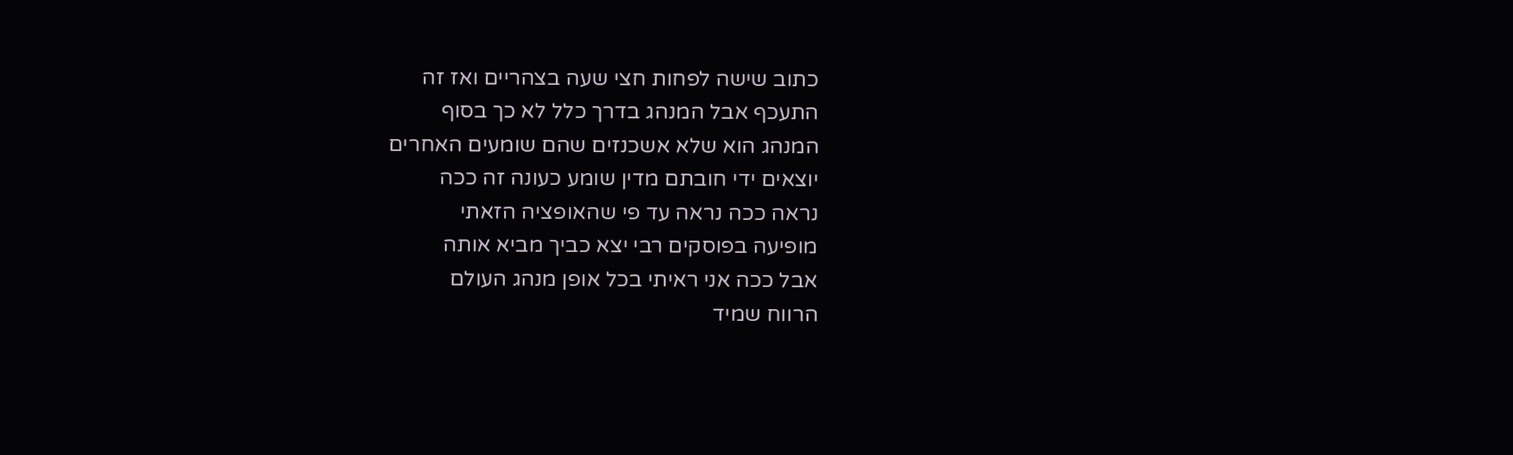כתוב שישה לפחות חצי שעה בצהריים ואז זה
התעכף אבל המנהג בדרך כלל לא כך בסוף
המנהג הוא שלא אשכנזים שהם שומעים האחרים
יוצאים ידי חובתם מדין שומע כעונה זה ככה
נראה ככה נראה עד פי שהאופציה הזאתי
מופיעה בפוסקים רבי יצא כביך מביא אותה
אבל ככה אני ראיתי בכל אופן מנהג העולם
הרווח שמיד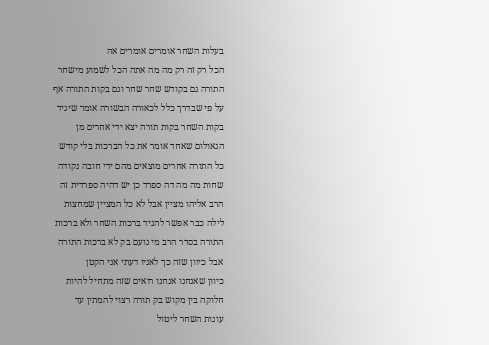בעלות השחר אומרים אומרים אה
הכל רק זה רק מה מה אתה הכל לשמוע מישחר
התורה גם בקודש שחר שחר וגם בקות התורה אף
על פי שבדרך כלל לכאורה הבשורה אומר שיגיד
בקות השחר בקות תורה יצא ידי אחרים מן
הגאולום שאחד אומר את כל הברכות בלי קודש
כל התורה אחרים מוצאים מהם ידי חובה נקודה
שחות מה מה דה ספרד כן יש דהיה ספרדית זה
הרב אליהו מציין אבל לא כל המציין שמחצות
לילה כבר אפשר להגיד ברכות השחר ולא ברכות
התורה בסדר הרב מי נועם בק לא ברכות התורה
אבל כיוון שזה כך לאניו דעתי אני הקטן
כיוון שאנחנו אנחנו רואים שזה מתחיל להיות
חלוקה בין מקוש בק תורה רצוי להמתין עד
עונות השחר ליטול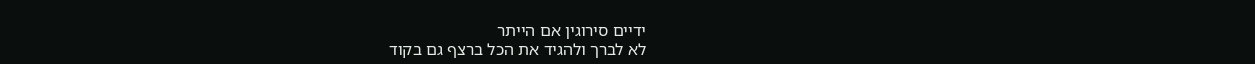ידיים סירוגין אם הייתר
לא לברך ולהגיד את הכל ברצף גם בקוד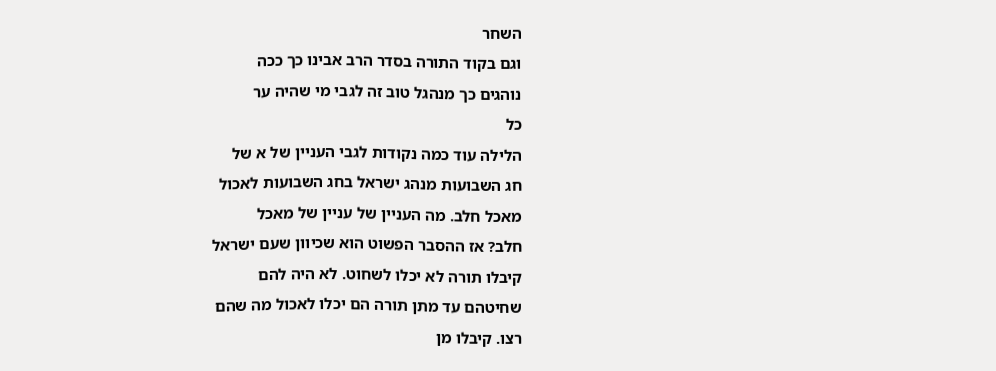השחר
וגם בקוד התורה בסדר הרב אבינו כך ככה
נוהגים כך מנהגל טוב זה לגבי מי שהיה ער
כל
הלילה עוד כמה נקודות לגבי העניין של א של
חג השבועות מנהג ישראל בחג השבועות לאכול
מאכל חלב. מה העניין של עניין של מאכל
חלב? אז ההסבר הפשוט הוא שכיוון שעם ישראל
קיבלו תורה לא יכלו לשחוט. לא היה להם
שחיטהם עד מתן תורה הם יכלו לאכול מה שהם
רצו. קיבלו מן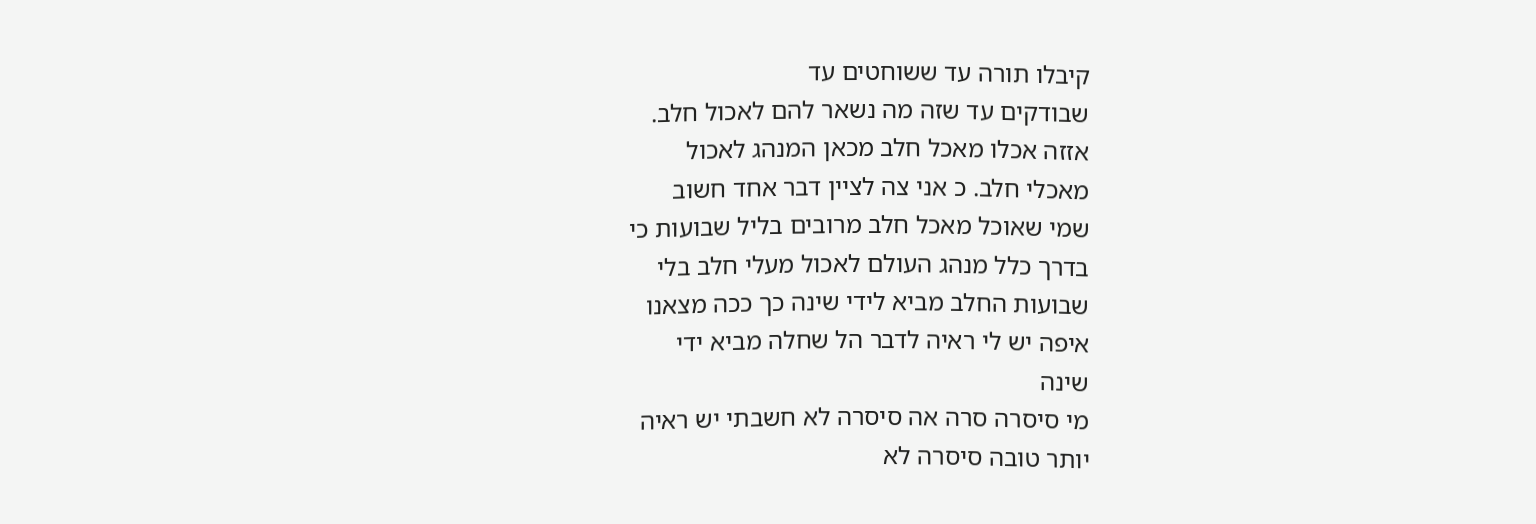קיבלו תורה עד ששוחטים עד
שבודקים עד שזה מה נשאר להם לאכול חלב.
אזזה אכלו מאכל חלב מכאן המנהג לאכול
מאכלי חלב. כ אני צה לציין דבר אחד חשוב
שמי שאוכל מאכל חלב מרובים בליל שבועות כי
בדרך כלל מנהג העולם לאכול מעלי חלב בלי
שבועות החלב מביא לידי שינה כך ככה מצאנו
איפה יש לי ראיה לדבר הל שחלה מביא ידי
שינה
מי סיסרה סרה אה סיסרה לא חשבתי יש ראיה
יותר טובה סיסרה לא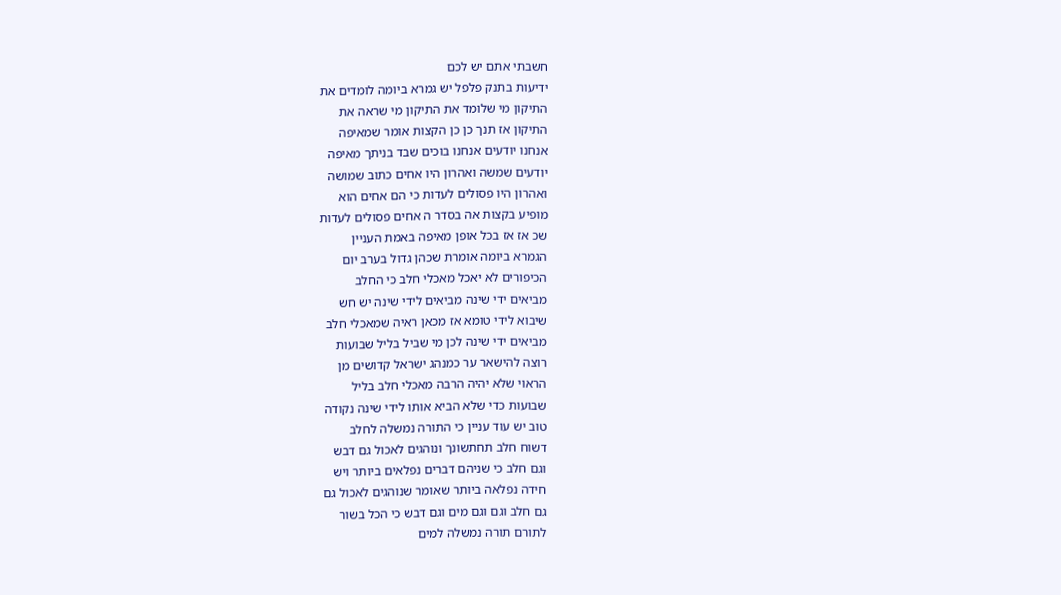חשבתי אתם יש לכם
ידיעות בתנק פלפל יש גמרא ביומה לומדים את
התיקון מי שלומד את התיקון מי שראה את
התיקון אז תנך כן כן הקצות אומר שמאיפה
אנחנו יודעים אנחנו בוכים שבד בניתך מאיפה
יודעים שמשה ואהרון היו אחים כתוב שמושה
ואהרון היו פסולים לעדות כי הם אחים הוא
מופיע בקצות אה בסדר ה אחים פסולים לעדות
שכ אז אז בכל אופן מאיפה באמת העניין
הגמרא ביומה אומרת שכהן גדול בערב יום
הכיפורים לא יאכל מאכלי חלב כי החלב
מביאים ידי שינה מביאים לידי שינה יש חש
שיבוא לידי טומא אז מכאן ראיה שמאכלי חלב
מביאים ידי שינה לכן מי שביל בליל שבועות
רוצה להישאר ער כמנהג ישראל קדושים מן
הראוי שלא יהיה הרבה מאכלי חלב בליל
שבועות כדי שלא הביא אותו לידי שינה נקודה
טוב יש עוד עניין כי התורה נמשלה לחלב
דשוח חלב תחתשונך ונוהגים לאכול גם דבש
וגם חלב כי שניהם דברים נפלאים ביותר ויש
חידה נפלאה ביותר שאומר שנוהגים לאכול גם
גם חלב וגם וגם מים וגם דבש כי הכל בשור
לתורם תורה נמשלה למים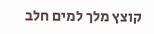קוצץ מלך למים חלב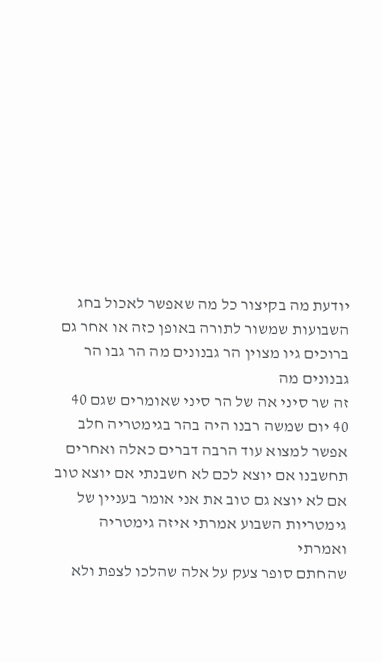יודעת מה בקיצור כל מה שאפשר לאכול בחג
השבועות שמשור לתורה באופן כזה או אחר גם
ברוכים גיו מצוין הר גבנונים מה הר גבו הר
גבנונים מה
זה שר סיני אה של הר סיני שאומרים שגם 40
40 יום שמשה רבנו היה בהר בגימטריה חלב
אפשר למצוא עוד הרבה דברים כאלה ואחרים
תחשבנו אם יוצא לכם לא חשבנתי אם יוצא טוב
אם לא יוצא גם טוב את אני אומר בעניין של
גימטריות השבוע אמרתי איזה גימטריה ואמרתי
שהחתם סופר צעק על אלה שהלכו לצפת ולא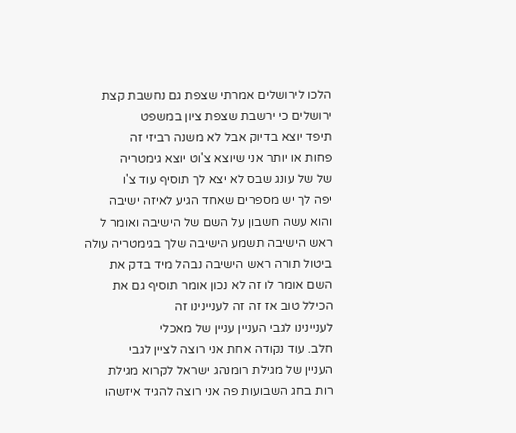הלכו לירושלים אמרתי שצפת גם נחשבת קצת
ירושלים כי ירשבת שצפת ציון במשפט
תיפד יוצא בדיוק אבל לא משנה רביזי זה
פחות או יותר אני שיוצא צ'וט יוצא גימטריה
של של עונג שבס לא יצא לך תוסיף עוד צ'ו
יפה לך יש מספרים שאחד הגיע לאיזה ישיבה
והוא עשה חשבון על השם של הישיבה ואומר ל
ראש הישיבה תשמע הישיבה שלך בגימטריה עולה
ביטול תורה ראש הישיבה נבהל מיד בדק את
השם אומר לו זה לא נכון אומר תוסיף גם את
הכילל טוב אז זה זה לעניינינו זה
לעניינינו לגבי העניין עניין של מאכלי
חלב. עוד נקודה אחת אני רוצה לציין לגבי
העניין של מגילת רומנהג ישראל לקרוא מגילת
רות בחג השבועות פה אני רוצה להגיד איזשהו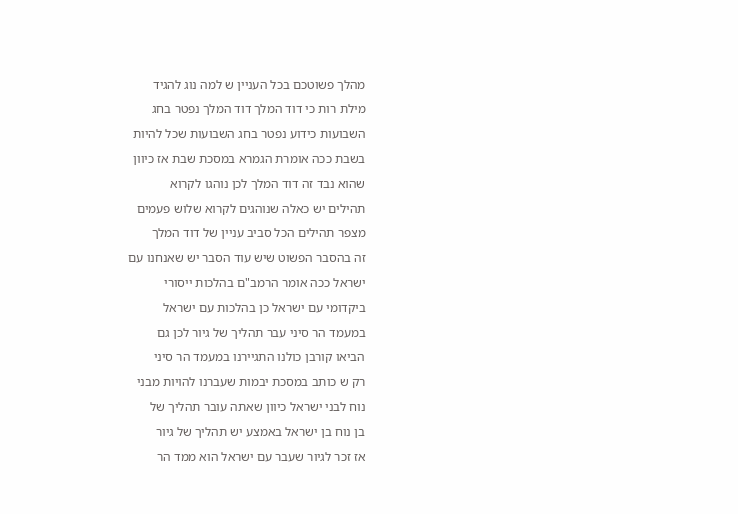מהלך פשוטכם בכל העניין ש למה נוג להגיד
מילת רות כי דוד המלך דוד המלך נפטר בחג
השבועות כידוע נפטר בחג השבועות שכל להיות
בשבת ככה אומרת הגמרא במסכת שבת אז כיוון
שהוא נבד זה דוד המלך לכן נוהגו לקרוא
תהילים יש כאלה שנוהגים לקרוא שלוש פעמים
מצפר תהילים הכל סביב עניין של דוד המלך
זה בהסבר הפשוט שיש עוד הסבר יש שאנחנו עם
ישראל ככה אומר הרמב"ם בהלכות ייסורי
ביקדומי עם ישראל כן בהלכות עם ישראל
במעמד הר סיני עבר תהליך של גיור לכן גם
הביאו קורבן כולנו התגיירנו במעמד הר סיני
רק ש כותב במסכת יבמות שעברנו להויות מבני
נוח לבני ישראל כיוון שאתה עובר תהליך של
בן נוח בן ישראל באמצע יש תהליך של גיור
אז זכר לגיור שעבר עם ישראל הוא ממד הר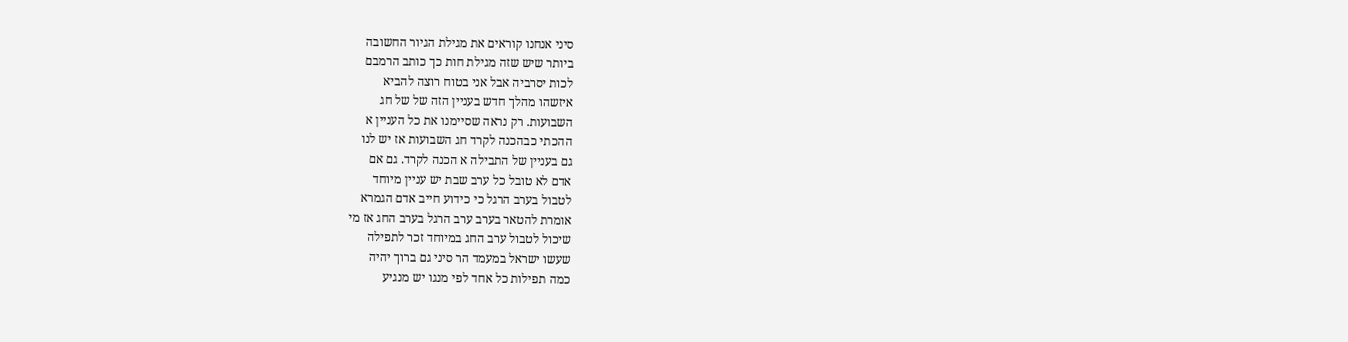סיני אנחנו קוראים את מגילת הגיור החשובה
ביותר שיש שזה מגילת חות כך כותב הרמבם
לכות יסרביה אבל אני בטוח רוצה להביא
איזשהו מהלך חדש בעניין הזה של של חג
השבועות. רק נראה שסיימנו את כל העניין א
ההכתי כבהכנה לקרד חג השבועות אז יש לנו
גם בעניין של התבילה א הכנה לקרד. גם אם
אדם לא טובל כל ערב שבת יש עניין מיוחד
לטבול בערב הרגל כי כידוע חייב אדם הגמרא
אומרת להטאר בערב ערב הרגל בערב החג אז מי
שיכול לטבול ערב החג במיוחד זכר לתפילה
שעשו ישראל במעמד הר סיני גם ברוך יהיה
כמה תפילות כל אחד לפי מנגו יש מנגיע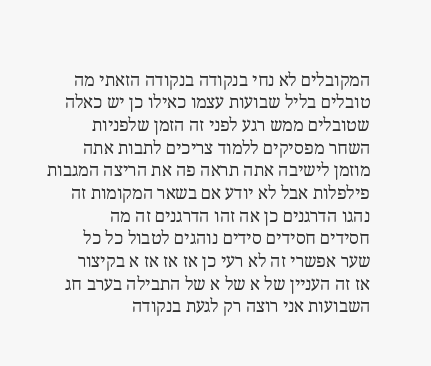המקובלים לא נחי בנקודה בנקודה הזאתי מה
טובלים בליל שבועות עצמו כאילו כן יש כאלה
שטובלים ממש רגע לפני זה הזמן שלפניות
השחר מפסיקים ללמוד צריכים לתבות אתה
מוזמן לישיבה אתה תראה פה את הריצה המגבות
פילפלות אבל לא יודע אם בשאר המקומות זה
נהגו הדרגנים כן אה זהו הדרגנים זה מה
חסידים חסידים סידים נוהגים לטבול כל כל
שער אפשרי זה לא רעי כן אז אז אז א בקיצור
אז זה העניין של א של א של התבילה בערב חג
השבועות אני רוצה רק לגעת בנקודה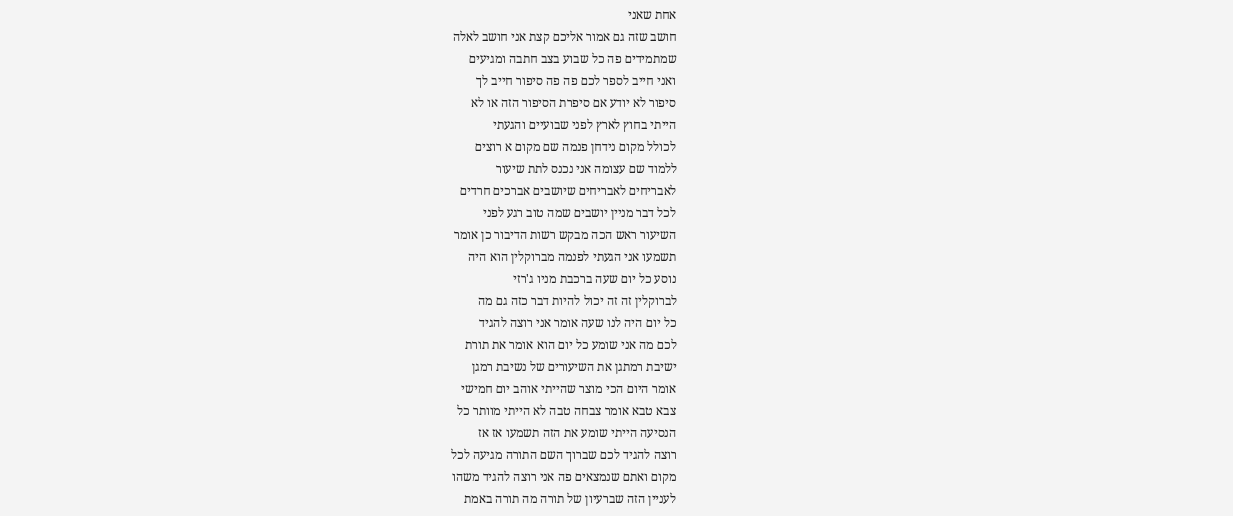אחת שאני
חושב שזה גם אמור אליכם קצת אני חושב לאלה
שמתמידים פה כל שבוע בצב חתבה ומגיעים
ואני חייב לספר לכם פה פה סיפור חייב לך
סיפור לא יודע אם סיפרת הסיפור הזה או לא
הייתי בחוץ לארץ לפני שבועיים והגעתי
לכולל מקום נידחן פנמה שם מקום א רוצים
ללמוד שם עצומה אני נכנס לתת שיעור
לאבריחים לאבריחים שיושבים אברכים חרדים
לכל דבר מניין יושבים שמה טוב רגע לפני
השיעור ראש הכה מבקש רשות הדיבור כן אומר
תשמעו אני הגעתי לפנמה מברוקלין הוא היה
נוסע כל יום שעה ברכבת מניו ג'רזי
לברוקלין זה זה יכול להיות דבר כזה גם מה
כל יום היה לנו שעה אומר אני רוצה להגיד
לכם מה אני שומע כל יום הוא אומר את תורת
ישיבת רמתגן את השיעורים של נשיבת רמגן
אומר היום הכי מוצר שהייתי אוהב יום חמישי
צבא טבא אומר צבחה טבה לא הייתי מוותר כל
הנסיעה הייתי שומע את הזה תשמעו אז אז
רוצה להגיד לכם שברוך השם התורה מגיעה לכל
מקום ואתם שנמצאים פה אני רוצה להגיד משהו
לעניין הזה שברעיון של תורה מה תורה באמת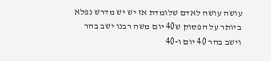עושה עושה לאדם שלומדת אז יש יש מדרש נפלא
ביותר על הפסוק ש40 יום משה רבנו ישב בהר
וישב בהר 40 יום ו-40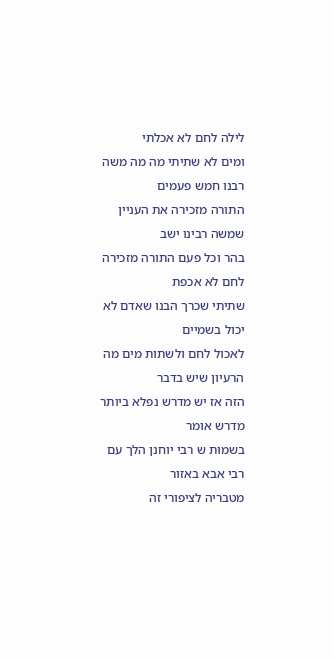לילה לחם לא אכלתי
ומים לא שתיתי מה מה משה רבנו חמש פעמים
התורה מזכירה את העניין שמשה רבינו ישב
בהר וכל פעם התורה מזכירה לחם לא אכפת
שתיתי שכרך הבנו שאדם לא יכול בשמיים
לאכול לחם ולשתות מים מה הרעיון שיש בדבר
הזה אז יש מדרש נפלא ביותר מדרש אומר
בשמות ש רבי יוחנן הלך עם רבי אבא באזור
מטבריה לציפורי זה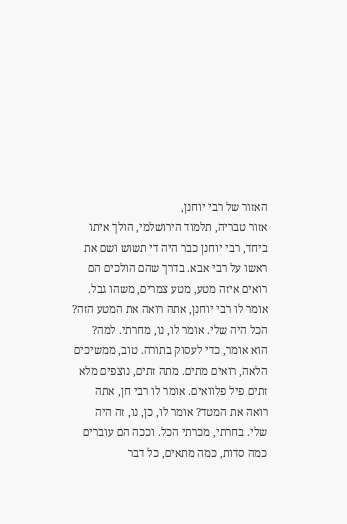האזור של רבי יוחנן,
אזור טבריה, תלמוד הירושלמי, הולך איתו
ביחד, רבי יוחנן כבר היה די תשוש ושם את
ראשו על רבי אבא. בדרך שהם הולכים הם
רואים איזה מטע, מטע צמרים, משהו גבל.
אומר לו רבי יוחנן, אתה רואה את המטע הזה?
הכל היה שלי. אומר לו, נו, מחרתי. למה?
הוא אומר, כדי לעסוק בתורה. טוב, ממשיכים
הלאה, רואים מתים. מתה זתים, נוצפים מלא
זתים פיל פלוואים. אומר לו רבי חן, אתה
רואה את המטד? אומר לו, כן, נו, זה היה
שלי. בחרתי, מכרתי הכל. וככה הם עוברים
כמה סדות, כמה מתאים, כל דבר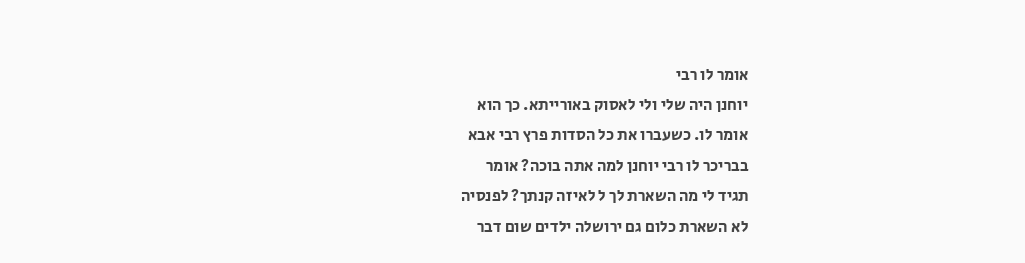אומר לו רבי
יוחנן היה שלי ולי לאסוק באורייתא. כך הוא
אומר לו. כשעברו את כל הסדות פרץ רבי אבא
בבריכר לו רבי יוחנן למה אתה בוכה? אומר
תגיד לי מה השארת לך ל לאיזה קנתך? לפנסיה
לא השארת כלום גם ירושלה ילדים שום דבר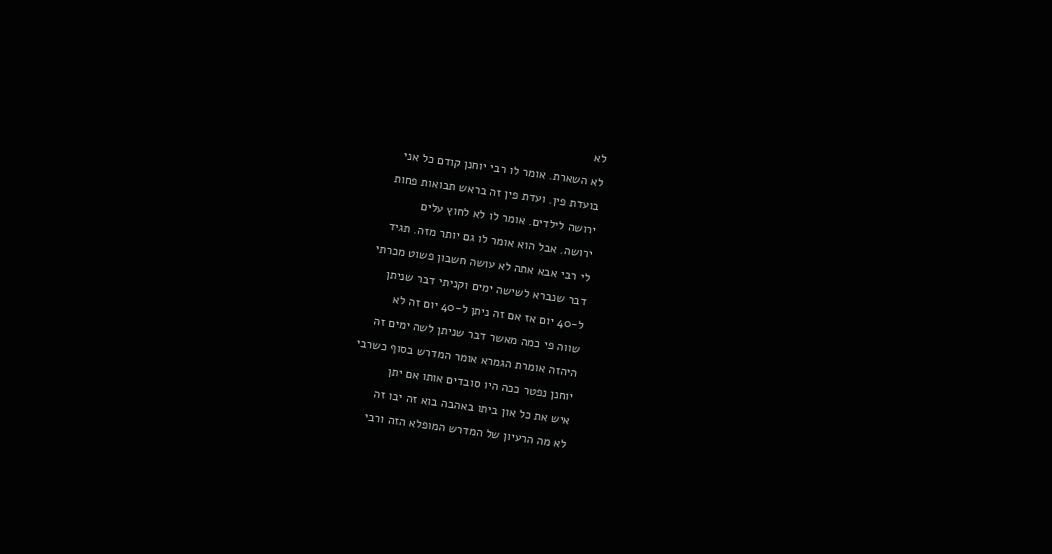לא
לא השארת. אומר לו רבי יוחנן קודם כל אני
בועדת פין. ועדת פין זה בראש תבואות פחות
ירושה לילדים. אומר לו לא לחוץ עלים
ירושה. אבל הוא אומר לו גם יותר מזה. תגיד
לי רבי אבא אתה לא עושה חשבון פשוט מכרתי
דבר שנברא לשישה ימים וקניתי דבר שניתן
ל-40 יום אז אם זה ניתן ל-40 יום זה לא
שווה פי כמה מאשר דבר שניתן לשה ימים זה
היהזה אומרת הגמרא אומר המדרש בסוף כשרבי
יוחנן נפטר ככה היו סובדים אותו אם יתן
איש את כל און ביתו באהבה בוא זה יבו זה
לא מה הרעיון של המדרש המופלא הזה ורבי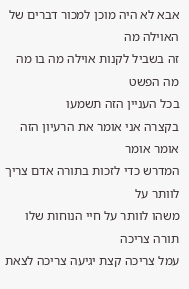אבא לא היה מוכן למכור דברים של האוילה מה
זה בשביל לקנות אוילה מה בו מה מה הפשט
בכל העניין הזה תשמעו
בקצרה אני אומר את הרעיון הזה אומר אומר
המדרש כדי לזכות בתורה אדם צריך לוותר על
משהו לוותר על חיי הנוחות שלו תורה צריכה
עמל צריכה קצת יגיעה צריכה לצאת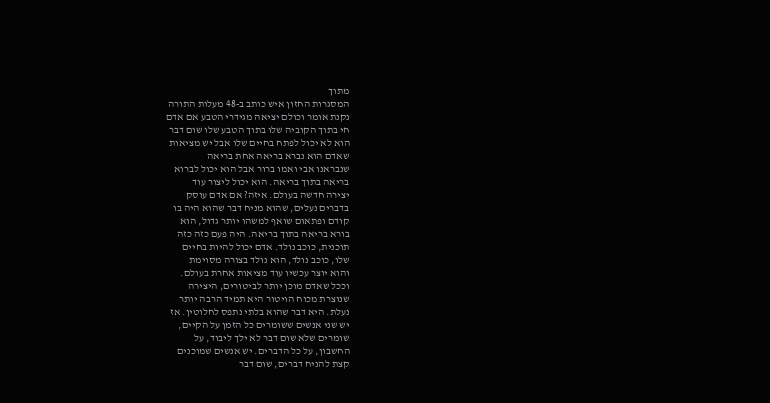מתוך
המסגרות החזון איש כותב ב-48 מעלות התורה
נקנת אומר וכולם יציאה מגידרי הטבע אם אדם
חי בתוך הקוביה שלו בתוך הטבע שלו שום דבר
הוא לא יכול לפתח בחיים שלו אבל יש מציאות
שאדם הוא נברא בריאה אחת בריאה
שנבראנו אבי ואמו ברור אבל הוא יכול לברוא
בריאה בתוך בריאה. הוא יכול ליצור עוד
יצירה חדשה בעולם. איזה? אם אדם עוסק
בדברים נעלים, שהוא מניח דבר שהוא היה בו
קודם ופתאום שואף למשהו יותר גדול, הוא
בורא בריאה בתוך בריאה. היה פעם כזה כזה
תוכנית, כוכב נולד. אדם יכול להיות בחיים
שלו, כוכב נולד, הוא נולד בצורה מסוימת
והוא יוצר עכשיו עוד מציאות אחרת בעולם.
וככל שאדם מוכן יותר לביטורים, היצירה
שנוצרת מכוח הויטור היא תמיד הרבה יותר
נעלת. היא דבר שהוא בלתי נתפס לחלוטין. אז
יש שני אנשים ששומרים כל הזמן על הקיים,
שומרים שלא שום דבר לא ילך ליבוד, על
החשבון, על כל הדברים. יש אנשים שמוכנים
קצת להניח דברים, שום דבר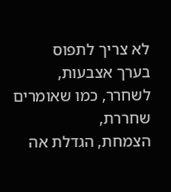לא צריך לתפוס
בערך אצבעות, לשחרר, כמו שאומרים שחררת,
הצמחת, הגדלת אה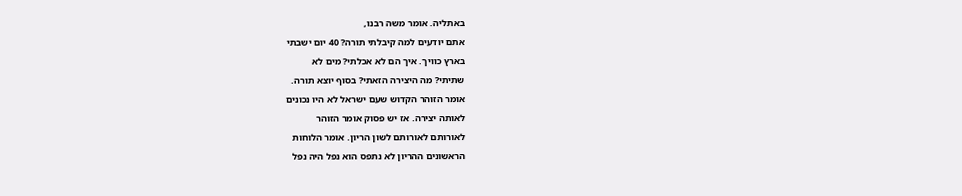באתליה. אומר משה רבנו,
אתם יודעים למה קיבלתי תורה? 40 יום ישבתי
בארץ כוויך. איך הם לא אכלתי? מים לא
שתיתי? מה היצירה הזאתי? בסוף יוצא תורה.
אומר הזוהר הקדוש שעם ישראל לא היו נכונים
לאותה יצירה. אז יש פסוק אומר הזוהר
לאורותם לאורותם לשון הריון. אומר הלוחות
הראשונים ההריון לא נתפס הוא נפל היה נפל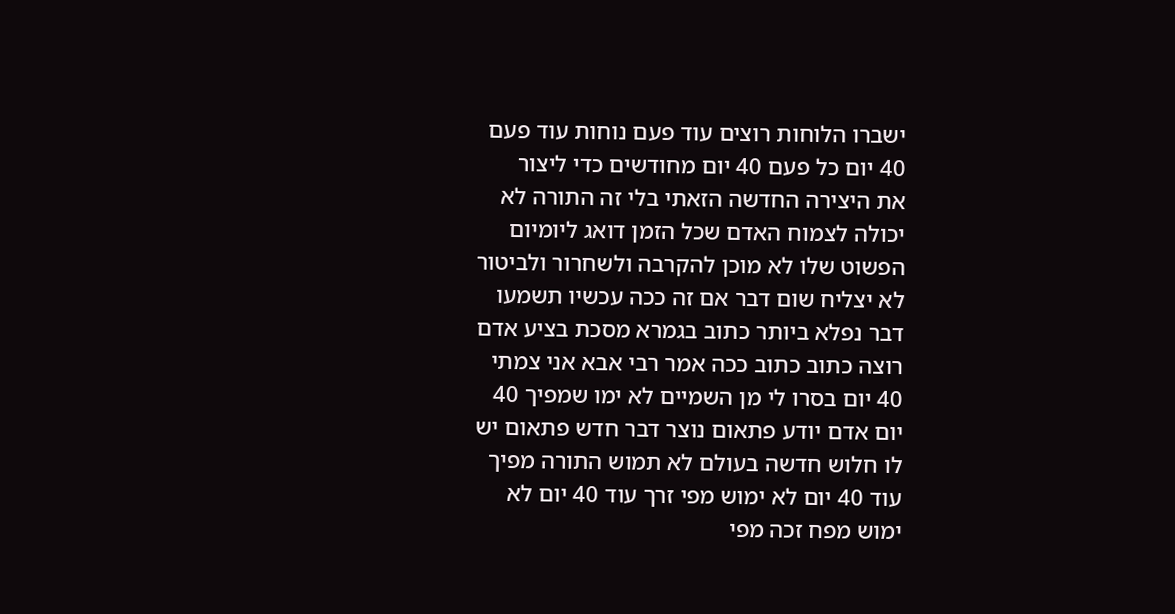ישברו הלוחות רוצים עוד פעם נוחות עוד פעם
40 יום כל פעם 40 יום מחודשים כדי ליצור
את היצירה החדשה הזאתי בלי זה התורה לא
יכולה לצמוח האדם שכל הזמן דואג ליומיום
הפשוט שלו לא מוכן להקרבה ולשחרור ולביטור
לא יצליח שום דבר אם זה ככה עכשיו תשמעו
דבר נפלא ביותר כתוב בגמרא מסכת בציע אדם
רוצה כתוב כתוב ככה אמר רבי אבא אני צמתי
40 יום בסרו לי מן השמיים לא ימו שמפיך 40
יום אדם יודע פתאום נוצר דבר חדש פתאום יש
לו חלוש חדשה בעולם לא תמוש התורה מפיך
עוד 40 יום לא ימוש מפי זרך עוד 40 יום לא
ימוש מפח זכה מפי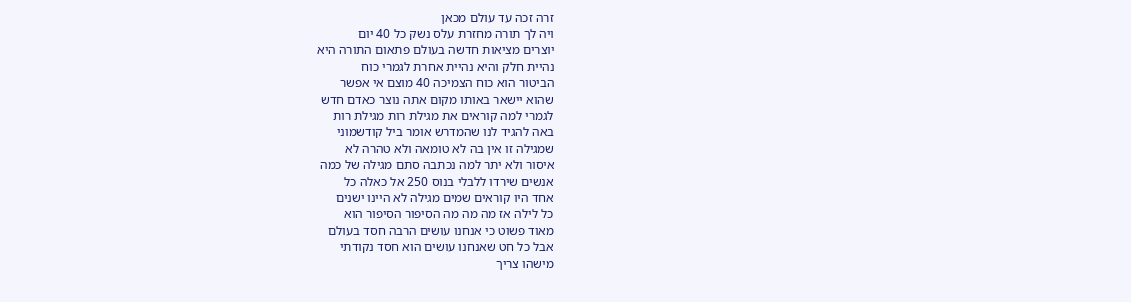זרה זכה עד עולם מכאן
ויה לך תורה מחזרת עלס נשק כל 40 יום
יוצרים מציאות חדשה בעולם פתאום התורה היא
נהיית חלק והיא נהיית אחרת לגמרי כוח
הביטור הוא כוח הצמיכה 40 מוצם אי אפשר
שהוא יישאר באותו מקום אתה נוצר כאדם חדש
לגמרי למה קוראים את מגילת רות מגילת רות
באה להגיד לנו שהמדרש אומר ביל קודשמוני
שמגילה זו אין בה לא טומאה ולא טהרה לא
איסור ולא יתר למה נכתבה סתם מגילה של כמה
אנשים שירדו ללבלי בנוס 250 אל כאלה כל
אחד היו קוראים שמים מגילה לא היינו ישנים
כל לילה אז מה מה מה הסיפור הסיפור הוא
מאוד פשוט כי אנחנו עושים הרבה חסד בעולם
אבל כל חט שאנחנו עושים הוא חסד נקודתי
מישהו צריך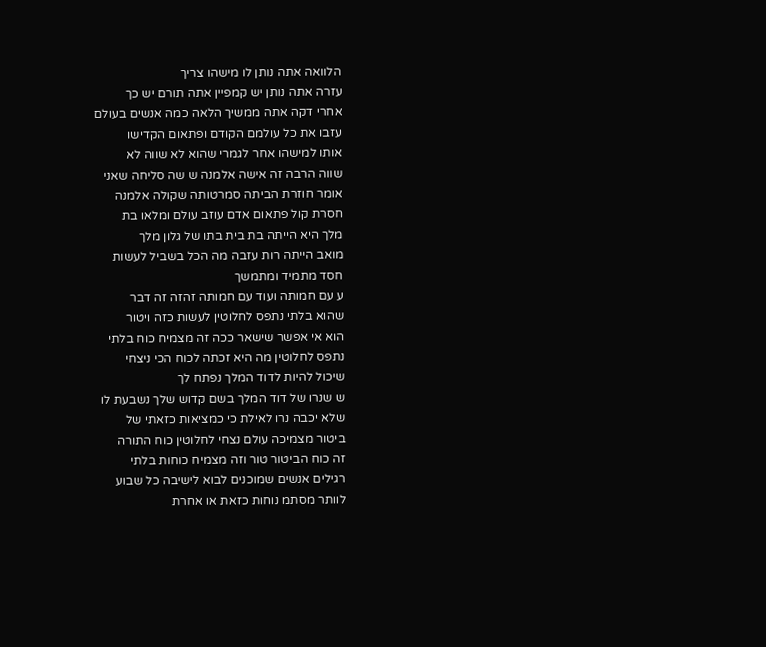הלוואה אתה נותן לו מישהו צריך
עזרה אתה נותן יש קמפיין אתה תורם יש כך
אחרי דקה אתה ממשיך הלאה כמה אנשים בעולם
עזבו את כל עולמם הקודם ופתאום הקדישו
אותו למישהו אחר לגמרי שהוא לא שווה לא
שווה הרבה זה אישה אלמנה ש שה סליחה שאני
אומר חוזרת הביתה סמרטותה שקולה אלמנה
חסרת קול פתאום אדם עוזב עולם ומלאו בת
מלך היא הייתה בת בית בתו של גלון מלך
מואב הייתה רות עזבה מה הכל בשביל לעשות
חסד מתמיד ומתמשך
ע עם חמותה ועוד עם חמותה זהזה זה דבר
שהוא בלתי נתפס לחלוטין לעשות כזה ויטור
הוא אי אפשר שישאר ככה זה מצמיח כוח בלתי
נתפס לחלוטין מה היא זכתה לכוח הכי ניצחי
שיכול להיות לדוד המלך נפתח לך
ש שנרו של דוד המלך בשם קדוש שלך נשבעת לו
שלא יכבה נרו לאילת כי כמציאות כזאתי של
ביטור מצמיכה עולם נצחי לחלוטין כוח התורה
זה כוח הביטור טור וזה מצמיח כוחות בלתי
רגילים אנשים שמוכנים לבוא לישיבה כל שבוע
לוותר מסתמ נוחות כזאת או אחרת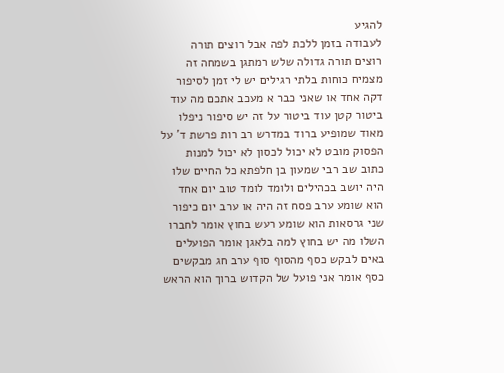להגיע
לעבודה בזמן ללכת לפה אבל רוצים תורה
רוצים תורה גדולה שלש רמתגן בשמחה זה
מצמיח כוחות בלתי רגילים יש לי זמן לסיפור
דקה אחד או שאני כבר א מעכב אתכם מה עוד
ביטור קטן עוד ביטור על זה יש סיפור ניפלו
מאוד שמופיע ברוד במדרש רב רות פרשת ד' על
הפסוק מובט לא יכול לכסון לא יכול למנות
כתוב שב רבי שמעון בן חלפתא כל החיים שלו
היה יושב בכהילים ולומד לומד טוב יום אחד
הוא שומע ערב פסח זה היה או ערב יום כיפור
שני גרסאות הוא שומע רעש בחוץ אומר לחברו
השלו מה יש בחוץ למה בלאגן אומר הפועלים
באים לבקש כסף מהסוף סוף ערב חג מבקשים
כסף אומר אני פועל של הקדוש ברוך הוא הראש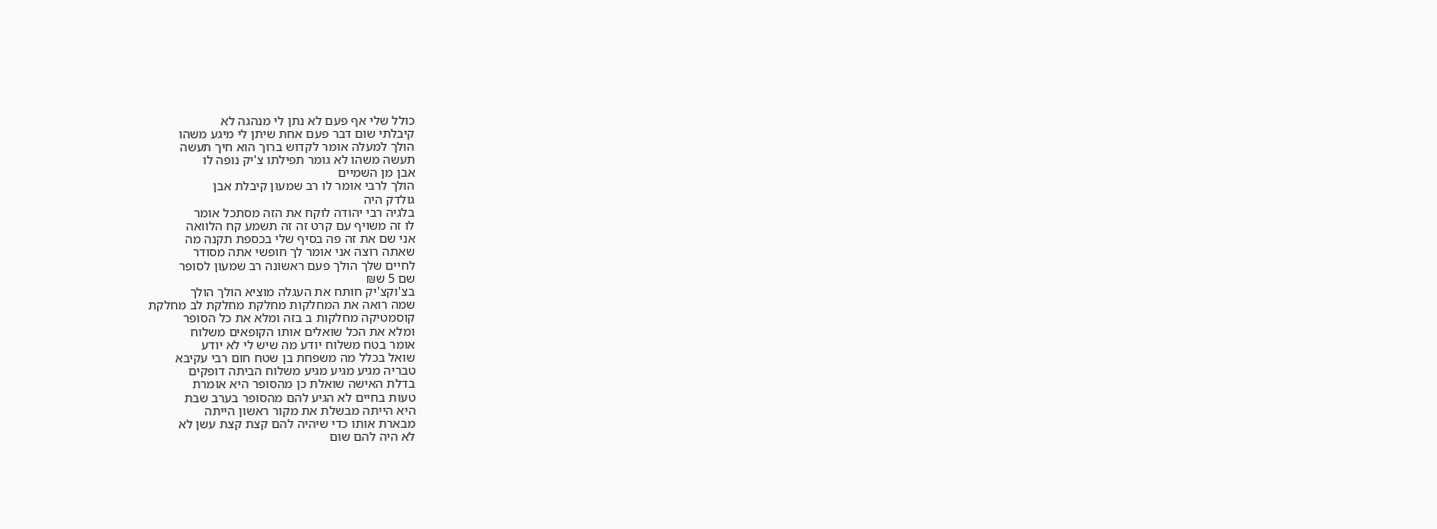כולל שלי אף פעם לא נתן לי מנהגה לא
קיבלתי שום דבר פעם אחת שיתן לי מיגע משהו
הולך למעלה אומר לקדוש ברוך הוא חיך תעשה
תעשה משהו לא גומר תפילתו צ'יק נופה לו
אבן מן השמיים
הולך לרבי אומר לו רב שמעון קיבלת אבן
גולדק היה
בלגיה רבי יהודה לוקח את הזה מסתכל אומר
לו זה משויף עם קרט זה זה תשמע קח הלוואה
אני שם את זה פה בסיף שלי בכספת תקנה מה
שאתה רוצה אני אומר לך חופשי אתה מסודר
לחיים שלך הולך פעם ראשונה רב שמעון לסופר
שם 5 ש₪
בצ'וקצ'יק חותח את העגלה מוציא הולך הולך
שמה רואה את המחלקות מחלקת מחלקת לב מחלקת
קוסמטיקה מחלקות ב בזה ומלא את כל הסופר
ומלא את הכל שואלים אותו הקופאים משלוח
אומר בטח משלוח יודע מה שיש לי לא יודע
שואל בכלל מה משפחת בן שטח חום רבי עקיבא
טבריה מגיע מגיע מגיע משלוח הביתה דופקים
בדלת האישה שואלת כן מהסופר היא אומרת
טעות בחיים לא הגיע להם מהסופר בערב שבת
היא הייתה מבשלת את מקור ראשון הייתה
מבארת אותו כדי שיהיה להם קצת קצת עשן לא
לא היה להם שום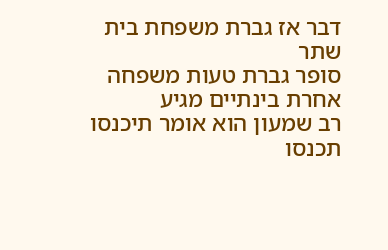דבר אז גברת משפחת בית שתר
סופר גברת טעות משפחה אחרת בינתיים מגיע
רב שמעון הוא אומר תיכנסו תכנסו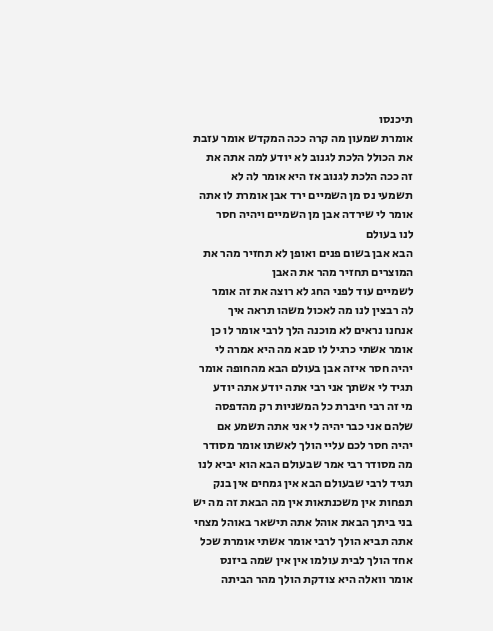תיכנסו
אומרת שמעון מה קרה ככה המקדש אומר עזבת
את הכולל הלכת לגנוב לא יודע למה אתה את
זה ככה הלכת לגנוב אז היא אומר לה לא
תשמעי נס מן השמיים ירד אבן אומרת לו אתה
אומר לי שירדה אבן מן השמיים ויהיה חסר
לנו בעולם
הבא אבן בשום פנים ואופן לא תחזיר מהר את
המוצרים תחזיר מהר את האבן
לשמיים עוד לפני החג לא רוצה את זה אומר
לה רבצין לנו מה לאכול משהו תראה איך
אנחנו נראים לא מוכנה הלך לרבי אומר לו כן
אומר אשתי כרגיל לו סבא מה היא אמרה לי
יהיה חסר איזה אבן בעולם הבא מהחופה אומר
תגיד לי אשתך אני רבי אתה יודע אתה יודע
מי זה רבי חיברת כל המשניות רק מהדפסה
שלהם אני כבר יהיה לי אני אתה תשמע אם
יהיה חסר לכם עליי הולך לאשתו אומר מסודר
מה מסודר רבי אמר שבעולם הבא הוא יביא לנו
תגיד לרבי שבעולם הבא אין גמחים אין בנק
תפחות אין משכנתאות אין מה הבאת זה מה יש
בני ביתך הבאת אוהל אתה תישאר באוהל מצחי
אתה תביא הולך לרבי אומר אשתי אומרת שכל
אחד הולך לבית עולמו אין אין שמה ביזנס
אומר וואלה היא צודקת הולך מהר הביתה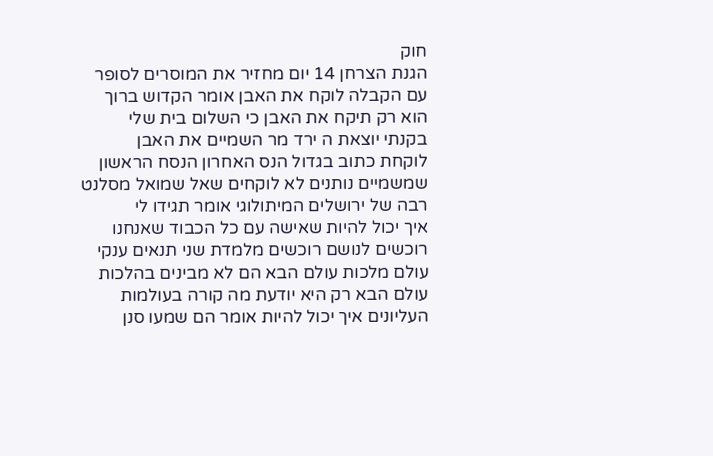חוק
הגנת הצרחן 14 יום מחזיר את המוסרים לסופר
עם הקבלה לוקח את האבן אומר הקדוש ברוך
הוא רק תיקח את האבן כי השלום בית שלי
בקנתי יוצאת ה ירד מר השמיים את האבן
לוקחת כתוב בגדול הנס האחרון הנסח הראשון
שמשמיים נותנים לא לוקחים שאל שמואל מסלנט
רבה של ירושלים המיתולוגי אומר תגידו לי
איך יכול להיות שאישה עם כל הכבוד שאנחנו
רוכשים לנושם רוכשים מלמדת שני תנאים ענקי
עולם מלכות עולם הבא הם לא מבינים בהלכות
עולם הבא רק היא יודעת מה קורה בעולמות
העליונים איך יכול להיות אומר הם שמעו סנן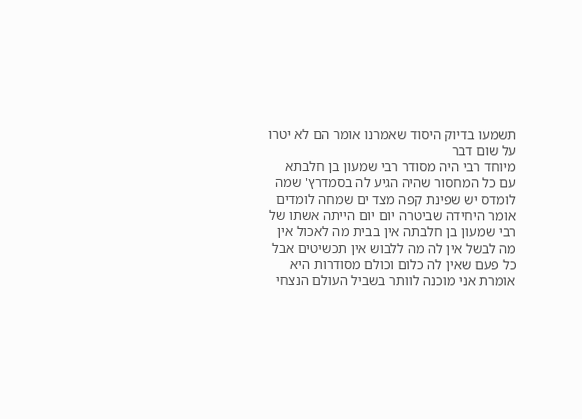תשמעו בדיוק היסוד שאמרנו אומר הם לא יטרו
על שום דבר
מיוחד רבי היה מסודר רבי שמעון בן חלבתא
עם כל המחסור שהיה הגיע לה בסמדרץ' שמה
לומדס יש שפינת קפה מצד ים שמחה לומדים
אומר היחידה שביטרה יום יום הייתה אשתו של
רבי שמעון בן חלבתה אין בבית מה לאכול אין
מה לבשל אין לה מה ללבוש אין תכשיטים אבל
כל פעם שאין לה כלום וכולם מסודרות היא
אומרת אני מוכנה לוותר בשביל העולם הנצחי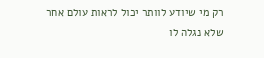רק מי שיודע לוותר יכול לראות עולם אחר
שלא נגלה לו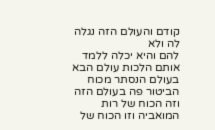קודם והעולם הזה נגלה לה ולא
להם והיא יכלה ללמד אותם הלכות עולם הבא
בעולם הנסתר מכוח הביטור פה בעולם הזה
וזה הכוח של רות המואביה וזו הכוח של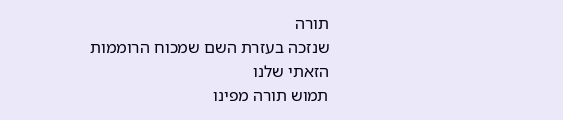תורה
שנזכה בעזרת השם שמכוח הרוממות הזאתי שלנו
תמוש תורה מפינו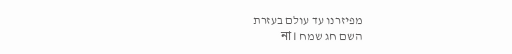מפיזרנו עד עולם בעזרת
השם חג שמח না।